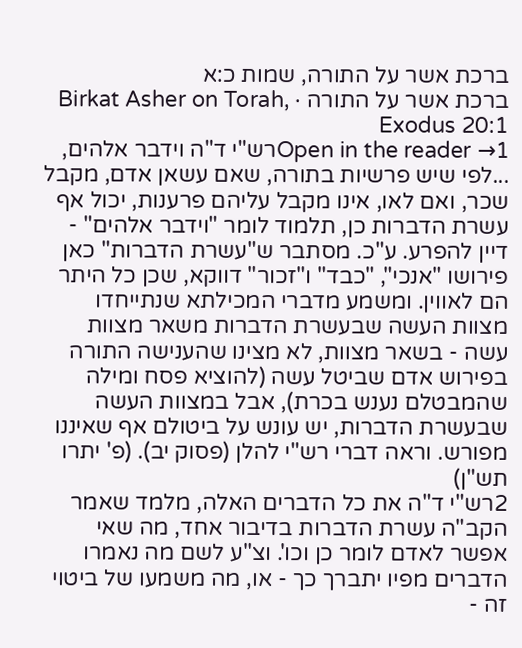ברכת אשר על התורה, שמות כ:א
ברכת אשר על התורה · Birkat Asher on Torah, Exodus 20:1
Open in the reader →1רש"י ד"ה וידבר אלהים, ...לפי שיש פרשיות בתורה, שאם עשאן אדם, מקבל שכר, ואם לאו, אינו מקבל עליהם פרענות, יכול אף עשרת הדברות כן, תלמוד לומר "וידבר אלהים" - דיין להפרע. ע"כ. מסתבר ש"עשרת הדברות" כאן פירושו "אנכי", "כבד" ו"זכור" דווקא, שכן כל היתר הם לאווין. ומשמע מדברי המכילתא שנתייחדו מצוות העשה שבעשרת הדברות משאר מצוות עשה - בשאר מצוות, לא מצינו שהענישה התורה בפירוש אדם שביטל עשה (להוציא פסח ומילה שהמבטלם נענש בכרת), אבל במצוות העשה שבעשרת הדברות, יש עונש על ביטולם אף שאיננו מפורש. וראה דברי רש"י להלן (פסוק יב). (פ' יתרו תש"ן)
2רש"י ד"ה את כל הדברים האלה, מלמד שאמר הקב"ה עשרת הדברות בדיבור אחד, מה שאי אפשר לאדם לומר כן וכו'. וצ"ע לשם מה נאמרו הדברים מפיו יתברך כך - או, מה משמעו של ביטוי זה -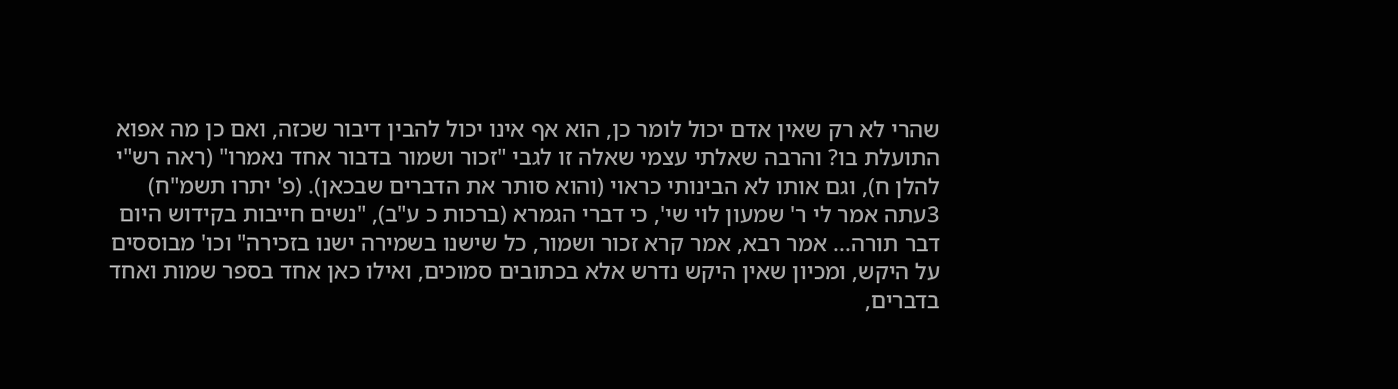שהרי לא רק שאין אדם יכול לומר כן, הוא אף אינו יכול להבין דיבור שכזה, ואם כן מה אפוא התועלת בו? והרבה שאלתי עצמי שאלה זו לגבי "זכור ושמור בדבור אחד נאמרו" (ראה רש"י להלן ח), וגם אותו לא הבינותי כראוי (והוא סותר את הדברים שבכאן). (פ' יתרו תשמ"ח)
3עתה אמר לי ר' שמעון לוי שי', כי דברי הגמרא (ברכות כ ע"ב), "נשים חייבות בקידוש היום דבר תורה... אמר רבא, אמר קרא זכור ושמור, כל שישנו בשמירה ישנו בזכירה" וכו' מבוססים על היקש, ומכיון שאין היקש נדרש אלא בכתובים סמוכים, ואילו כאן אחד בספר שמות ואחד בדברים,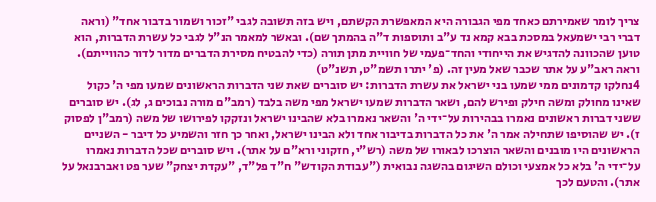צריך לומר שאמירתם כאחד מפי הגבורה היא המאפשרת הקשתם, ויש בזה תשובה לגבי "זכור ושמור בדבור אחד" (וראה דברי רבי ישמעאל במסכת בבא קמא נד ע"ב ותוספות ד"ה בהמתך שם). ובאשר למאמר הנ"ל לגבי כל עשרת הדברות, הוא טוען שהכוונה להדגיש את הייחודי והחד־פעמי של חוויית מתן תורה (כדי להבטיח מסירת הדברים מדור לדור כהווייתם). וראה ראב"ע על אתר שכבר שאל מעין זה. (פ' יתרו תשמ"ט, תשנ"ט)
4נחלקו קדמונים ממי שמעו בני ישראל את עשרת הדברות: יש סוברים שאת שני הדברות הראשונים שמעו מפי ה' כקול שאינו מחולק ומשה חילק ופירש להם, ושאר הדברות שמעו ישראל מפי משה בלבד (רמב"ם מורה נבוכים ג, לג). יש סוברים ששני דברות ראשונים נאמרו בבהירות על־ידי ה' והשאר נאמרו בלא שהבינו ישראל ונזקקו לפירושו של משה (רמב"ן לפסוק ז). יש שהוסיפו שתחילה אמר ה' את כל הדברות בדיבור אחד ולא הבינו ישראל, ואחר כך חזר והשמיע כל דיבר - השניים הראשונים היו מובנים והשאר הוצרכו לבאורו של משה (רש"י, חזקוני ורא"ם על אתר). ויש סוברים שכל הדברות נאמרו על־ידי ה' בלא כל אמצעי וכולם השיגום בהשגה נבואית ("עבודת הקודש" ח"ד פל"ד, "עקדת יצחק" שער פט ואברבנאל על אתר). והטעם לכך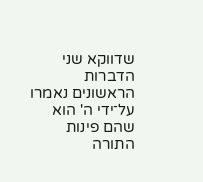שדווקא שני הדברות הראשונים נאמרו על־ידי ה' הוא שהם פינות התורה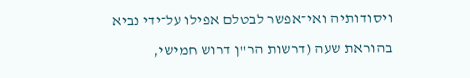ויסודותיה ואי־אפשר לבטלם אפילו על־ידי נביא בהוראת שעה (דרשות הר"ן דרוש חמישי,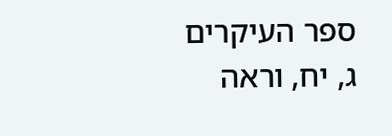ספר העיקרים ג, יח, וראה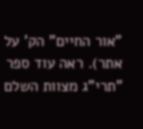"אור החיים" הק' על אתר). ראה עוד ספר "תרי"ג מצוות השלם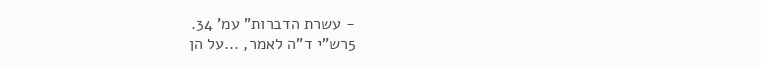- עשרת הדברות" עמ' 34.
5רש"י ד"ה לאמר, ...על הן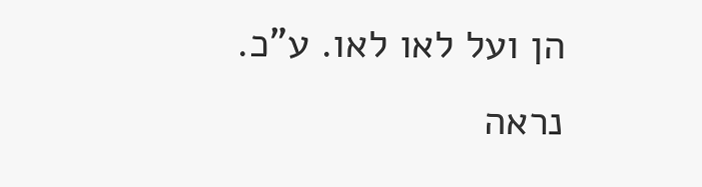הן ועל לאו לאו. ע"כ. נראה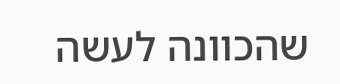שהכוונה לעשה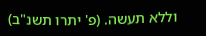וללא תעשה. (פ' יתרו תשנ"ב)